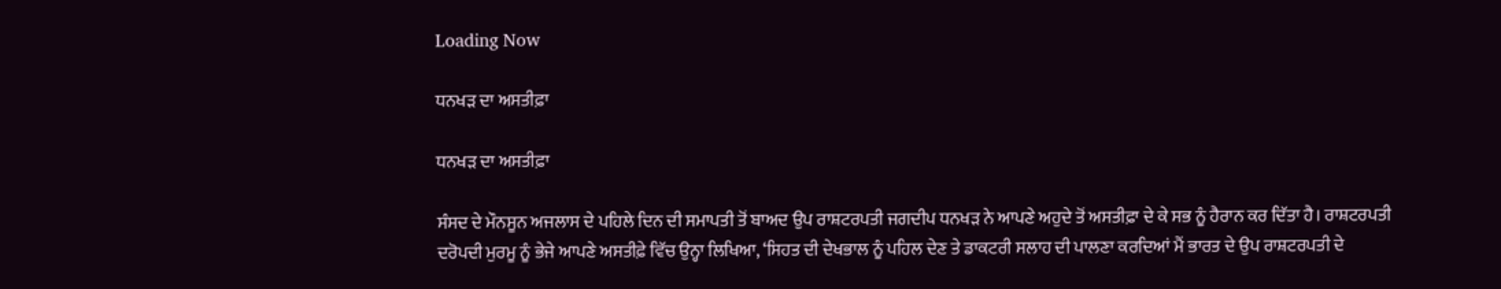Loading Now

ਧਨਖੜ ਦਾ ਅਸਤੀਫ਼ਾ

ਧਨਖੜ ਦਾ ਅਸਤੀਫ਼ਾ

ਸੰਸਦ ਦੇ ਮੌਨਸੂਨ ਅਜਲਾਸ ਦੇ ਪਹਿਲੇ ਦਿਨ ਦੀ ਸਮਾਪਤੀ ਤੋਂ ਬਾਅਦ ਉਪ ਰਾਸ਼ਟਰਪਤੀ ਜਗਦੀਪ ਧਨਖੜ ਨੇ ਆਪਣੇ ਅਹੁਦੇ ਤੋਂ ਅਸਤੀਫ਼ਾ ਦੇ ਕੇ ਸਭ ਨੂੰ ਹੈਰਾਨ ਕਰ ਦਿੱਤਾ ਹੈ। ਰਾਸ਼ਟਰਪਤੀ ਦਰੋਪਦੀ ਮੁਰਮੂ ਨੂੰ ਭੇਜੇ ਆਪਣੇ ਅਸਤੀਫ਼ੇ ਵਿੱਚ ਉਨ੍ਹਾ ਲਿਖਿਆ, ‘ਸਿਹਤ ਦੀ ਦੇਖਭਾਲ ਨੂੰ ਪਹਿਲ ਦੇਣ ਤੇ ਡਾਕਟਰੀ ਸਲਾਹ ਦੀ ਪਾਲਣਾ ਕਰਦਿਆਂ ਮੈਂ ਭਾਰਤ ਦੇ ਉਪ ਰਾਸ਼ਟਰਪਤੀ ਦੇ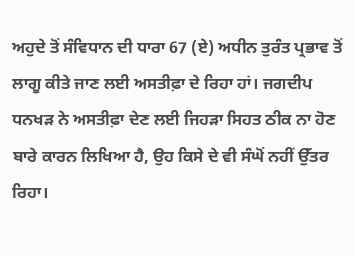ਅਹੁਦੇ ਤੋਂ ਸੰਵਿਧਾਨ ਦੀ ਧਾਰਾ 67 (ਏ) ਅਧੀਨ ਤੁਰੰਤ ਪ੍ਰਭਾਵ ਤੋਂ ਲਾਗੂ ਕੀਤੇ ਜਾਣ ਲਈ ਅਸਤੀਫ਼ਾ ਦੇ ਰਿਹਾ ਹਾਂ। ਜਗਦੀਪ ਧਨਖੜ ਨੇ ਅਸਤੀਫ਼ਾ ਦੇਣ ਲਈ ਜਿਹੜਾ ਸਿਹਤ ਠੀਕ ਨਾ ਹੋਣ ਬਾਰੇ ਕਾਰਨ ਲਿਖਿਆ ਹੈ, ਉਹ ਕਿਸੇ ਦੇ ਵੀ ਸੰਘੋਂ ਨਹੀਂ ਉੱਤਰ ਰਿਹਾ।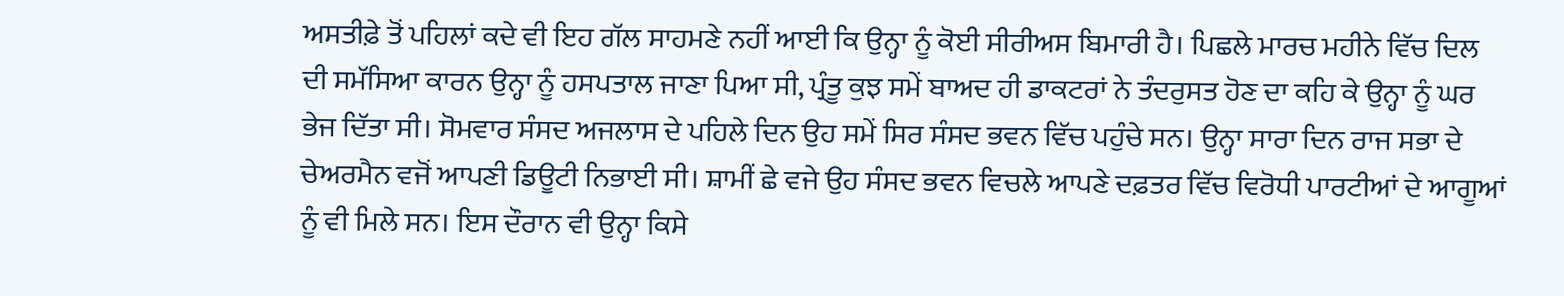ਅਸਤੀਫ਼ੇ ਤੋਂ ਪਹਿਲਾਂ ਕਦੇ ਵੀ ਇਹ ਗੱਲ ਸਾਹਮਣੇ ਨਹੀਂ ਆਈ ਕਿ ਉਨ੍ਹਾ ਨੂੰ ਕੋਈ ਸੀਰੀਅਸ ਬਿਮਾਰੀ ਹੈ। ਪਿਛਲੇ ਮਾਰਚ ਮਹੀਨੇ ਵਿੱਚ ਦਿਲ ਦੀ ਸਮੱਸਿਆ ਕਾਰਨ ਉਨ੍ਹਾ ਨੂੰ ਹਸਪਤਾਲ ਜਾਣਾ ਪਿਆ ਸੀ, ਪ੍ਰੰਤੂ ਕੁਝ ਸਮੇਂ ਬਾਅਦ ਹੀ ਡਾਕਟਰਾਂ ਨੇ ਤੰਦਰੁਸਤ ਹੋਣ ਦਾ ਕਹਿ ਕੇ ਉਨ੍ਹਾ ਨੂੰ ਘਰ ਭੇਜ ਦਿੱਤਾ ਸੀ। ਸੋਮਵਾਰ ਸੰਸਦ ਅਜਲਾਸ ਦੇ ਪਹਿਲੇ ਦਿਨ ਉਹ ਸਮੇਂ ਸਿਰ ਸੰਸਦ ਭਵਨ ਵਿੱਚ ਪਹੁੰਚੇ ਸਨ। ਉਨ੍ਹਾ ਸਾਰਾ ਦਿਨ ਰਾਜ ਸਭਾ ਦੇ ਚੇਅਰਮੈਨ ਵਜੋਂ ਆਪਣੀ ਡਿਊਟੀ ਨਿਭਾਈ ਸੀ। ਸ਼ਾਮੀਂ ਛੇ ਵਜੇ ਉਹ ਸੰਸਦ ਭਵਨ ਵਿਚਲੇ ਆਪਣੇ ਦਫ਼ਤਰ ਵਿੱਚ ਵਿਰੋਧੀ ਪਾਰਟੀਆਂ ਦੇ ਆਗੂਆਂ ਨੂੰ ਵੀ ਮਿਲੇ ਸਨ। ਇਸ ਦੌਰਾਨ ਵੀ ਉਨ੍ਹਾ ਕਿਸੇ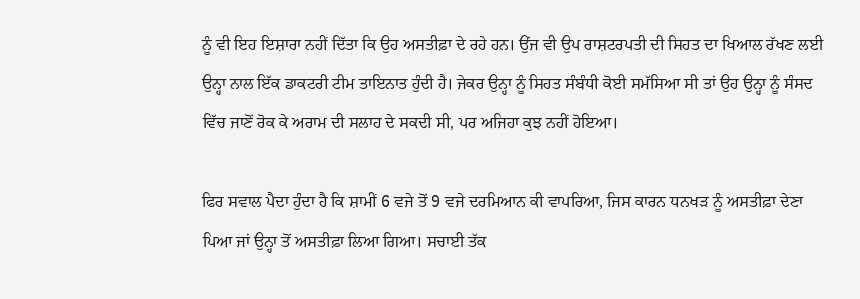ਨੂੰ ਵੀ ਇਹ ਇਸ਼ਾਰਾ ਨਹੀਂ ਦਿੱਤਾ ਕਿ ਉਹ ਅਸਤੀਫ਼ਾ ਦੇ ਰਹੇ ਹਨ। ਉਂਜ ਵੀ ਉਪ ਰਾਸ਼ਟਰਪਤੀ ਦੀ ਸਿਹਤ ਦਾ ਖਿਆਲ ਰੱਖਣ ਲਈ ਉਨ੍ਹਾ ਨਾਲ ਇੱਕ ਡਾਕਟਰੀ ਟੀਮ ਤਾਇਨਾਤ ਹੁੰਦੀ ਹੈ। ਜੇਕਰ ਉਨ੍ਹਾ ਨੂੰ ਸਿਹਤ ਸੰਬੰਧੀ ਕੋਈ ਸਮੱਸਿਆ ਸੀ ਤਾਂ ਉਹ ਉਨ੍ਹਾ ਨੂੰ ਸੰਸਦ ਵਿੱਚ ਜਾਣੋਂ ਰੋਕ ਕੇ ਅਰਾਮ ਦੀ ਸਲਾਹ ਦੇ ਸਕਦੀ ਸੀ, ਪਰ ਅਜਿਹਾ ਕੁਝ ਨਹੀਂ ਹੋਇਆ।

ਫਿਰ ਸਵਾਲ ਪੈਦਾ ਹੁੰਦਾ ਹੈ ਕਿ ਸ਼ਾਮੀਂ 6 ਵਜੇ ਤੋਂ 9 ਵਜੇ ਦਰਮਿਆਨ ਕੀ ਵਾਪਰਿਆ, ਜਿਸ ਕਾਰਨ ਧਨਖੜ ਨੂੰ ਅਸਤੀਫ਼ਾ ਦੇਣਾ ਪਿਆ ਜਾਂ ਉਨ੍ਹਾ ਤੋਂ ਅਸਤੀਫ਼ਾ ਲਿਆ ਗਿਆ। ਸਚਾਈ ਤੱਕ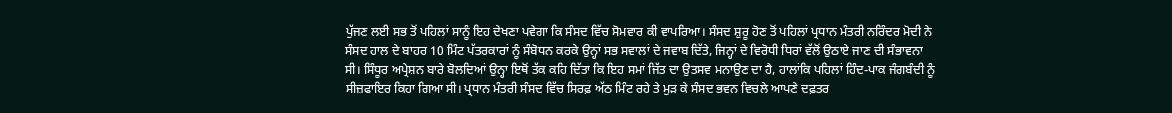ਪੁੱਜਣ ਲਈ ਸਭ ਤੋਂ ਪਹਿਲਾਂ ਸਾਨੂੰ ਇਹ ਦੇਖਣਾ ਪਵੇਗਾ ਕਿ ਸੰਸਦ ਵਿੱਚ ਸੋਮਵਾਰ ਕੀ ਵਾਪਰਿਆ। ਸੰਸਦ ਸ਼ੁਰੂ ਹੋਣ ਤੋਂ ਪਹਿਲਾਂ ਪ੍ਰਧਾਨ ਮੰਤਰੀ ਨਰਿੰਦਰ ਮੋਦੀ ਨੇ ਸੰਸਦ ਹਾਲ ਦੇ ਬਾਹਰ 10 ਮਿੰਟ ਪੱਤਰਕਾਰਾਂ ਨੂੰ ਸੰਬੋਧਨ ਕਰਕੇ ਉਨ੍ਹਾਂ ਸਭ ਸਵਾਲਾਂ ਦੇ ਜਵਾਬ ਦਿੱਤੇ, ਜਿਨ੍ਹਾਂ ਦੇ ਵਿਰੋਧੀ ਧਿਰਾਂ ਵੱਲੋਂ ਉਠਾਏ ਜਾਣ ਦੀ ਸੰਭਾਵਨਾ ਸੀ। ਸਿੰਧੂਰ ਅਪ੍ਰੇਸ਼ਨ ਬਾਰੇ ਬੋਲਦਿਆਂ ਉਨ੍ਹਾ ਇਥੋਂ ਤੱਕ ਕਹਿ ਦਿੱਤਾ ਕਿ ਇਹ ਸਮਾਂ ਜਿੱਤ ਦਾ ਉਤਸਵ ਮਨਾਉਣ ਦਾ ਹੈ, ਹਾਲਾਂਕਿ ਪਹਿਲਾਂ ਹਿੰਦ-ਪਾਕ ਜੰਗਬੰਦੀ ਨੂੰ ਸੀਜ਼ਫਾਇਰ ਕਿਹਾ ਗਿਆ ਸੀ। ਪ੍ਰਧਾਨ ਮੰਤਰੀ ਸੰਸਦ ਵਿੱਚ ਸਿਰਫ਼ ਅੱਠ ਮਿੰਟ ਰਹੇ ਤੇ ਮੁੜ ਕੇ ਸੰਸਦ ਭਵਨ ਵਿਚਲੇ ਆਪਣੇ ਦਫ਼ਤਰ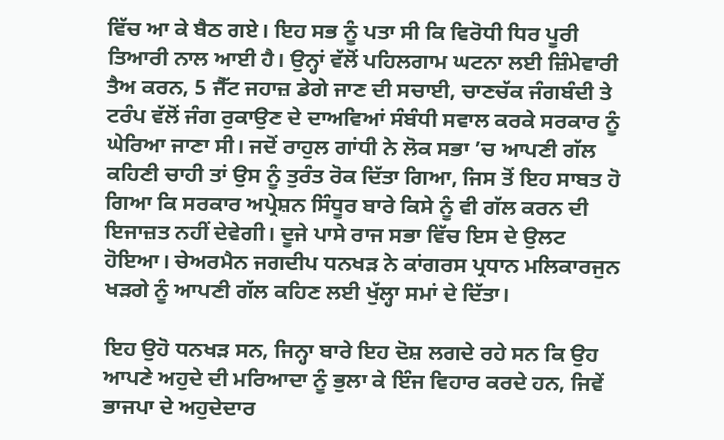ਵਿੱਚ ਆ ਕੇ ਬੈਠ ਗਏ। ਇਹ ਸਭ ਨੂੰ ਪਤਾ ਸੀ ਕਿ ਵਿਰੋਧੀ ਧਿਰ ਪੂਰੀ ਤਿਆਰੀ ਨਾਲ ਆਈ ਹੈ। ਉਨ੍ਹਾਂ ਵੱਲੋਂ ਪਹਿਲਗਾਮ ਘਟਨਾ ਲਈ ਜ਼ਿੰਮੇਵਾਰੀ ਤੈਅ ਕਰਨ, 5 ਜੈੱਟ ਜਹਾਜ਼ ਡੇਗੇ ਜਾਣ ਦੀ ਸਚਾਈ, ਚਾਣਚੱਕ ਜੰਗਬੰਦੀ ਤੇ ਟਰੰਪ ਵੱਲੋਂ ਜੰਗ ਰੁਕਾਉਣ ਦੇ ਦਾਅਵਿਆਂ ਸੰਬੰਧੀ ਸਵਾਲ ਕਰਕੇ ਸਰਕਾਰ ਨੂੰ ਘੇਰਿਆ ਜਾਣਾ ਸੀ। ਜਦੋਂ ਰਾਹੁਲ ਗਾਂਧੀ ਨੇ ਲੋਕ ਸਭਾ ’ਚ ਆਪਣੀ ਗੱਲ ਕਹਿਣੀ ਚਾਹੀ ਤਾਂ ਉਸ ਨੂੰ ਤੁਰੰਤ ਰੋਕ ਦਿੱਤਾ ਗਿਆ, ਜਿਸ ਤੋਂ ਇਹ ਸਾਬਤ ਹੋ ਗਿਆ ਕਿ ਸਰਕਾਰ ਅਪ੍ਰੇਸ਼ਨ ਸਿੰਧੂਰ ਬਾਰੇ ਕਿਸੇ ਨੂੰ ਵੀ ਗੱਲ ਕਰਨ ਦੀ ਇਜਾਜ਼ਤ ਨਹੀਂ ਦੇਵੇਗੀ। ਦੂਜੇ ਪਾਸੇ ਰਾਜ ਸਭਾ ਵਿੱਚ ਇਸ ਦੇ ਉਲਟ ਹੋਇਆ। ਚੇਅਰਮੈਨ ਜਗਦੀਪ ਧਨਖੜ ਨੇ ਕਾਂਗਰਸ ਪ੍ਰਧਾਨ ਮਲਿਕਾਰਜੁਨ ਖੜਗੇ ਨੂੰ ਆਪਣੀ ਗੱਲ ਕਹਿਣ ਲਈ ਖੁੱਲ੍ਹਾ ਸਮਾਂ ਦੇ ਦਿੱਤਾ।

ਇਹ ਉਹੋ ਧਨਖੜ ਸਨ, ਜਿਨ੍ਹਾ ਬਾਰੇ ਇਹ ਦੋਸ਼ ਲਗਦੇ ਰਹੇ ਸਨ ਕਿ ਉਹ ਆਪਣੇ ਅਹੁਦੇ ਦੀ ਮਰਿਆਦਾ ਨੂੰ ਭੁਲਾ ਕੇ ਇੰਜ ਵਿਹਾਰ ਕਰਦੇ ਹਨ, ਜਿਵੇਂ ਭਾਜਪਾ ਦੇ ਅਹੁਦੇਦਾਰ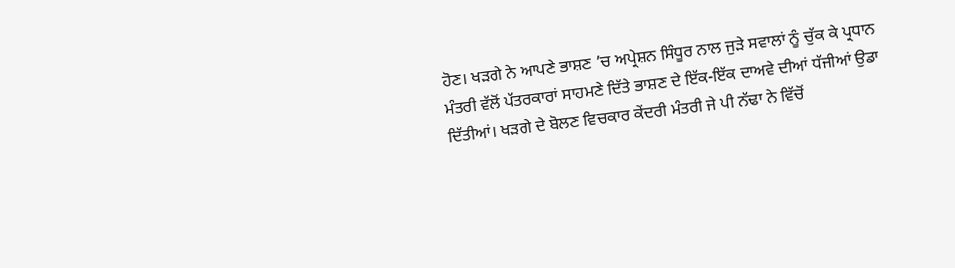ਹੋਣ। ਖੜਗੇ ਨੇ ਆਪਣੇ ਭਾਸ਼ਣ ’ਚ ਅਪ੍ਰੇਸ਼ਨ ਸਿੰਧੂਰ ਨਾਲ ਜੁੜੇ ਸਵਾਲਾਂ ਨੂੰ ਚੁੱਕ ਕੇ ਪ੍ਰਧਾਨ ਮੰਤਰੀ ਵੱਲੋਂ ਪੱਤਰਕਾਰਾਂ ਸਾਹਮਣੇ ਦਿੱਤੇ ਭਾਸ਼ਣ ਦੇ ਇੱਕ-ਇੱਕ ਦਾਅਵੇ ਦੀਆਂ ਧੱਜੀਆਂ ਉਡਾ ਦਿੱਤੀਆਂ। ਖੜਗੇ ਦੇ ਬੋਲਣ ਵਿਚਕਾਰ ਕੇਂਦਰੀ ਮੰਤਰੀ ਜੇ ਪੀ ਨੱਢਾ ਨੇ ਵਿੱਚੋਂ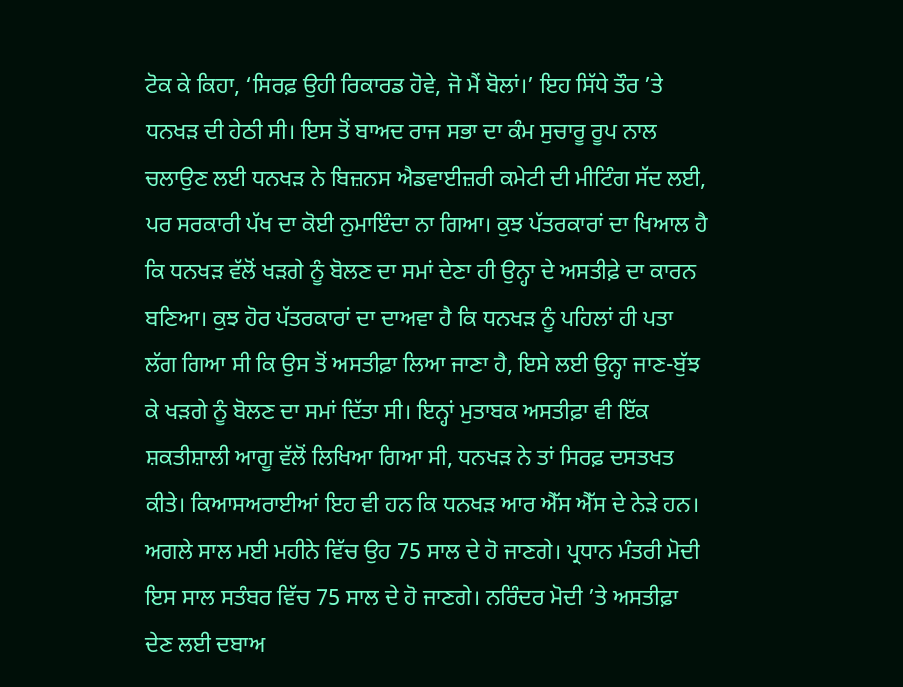ਟੋਕ ਕੇ ਕਿਹਾ, ‘ਸਿਰਫ਼ ਉਹੀ ਰਿਕਾਰਡ ਹੋਵੇ, ਜੋ ਮੈਂ ਬੋਲਾਂ।’ ਇਹ ਸਿੱਧੇ ਤੌਰ ’ਤੇ ਧਨਖੜ ਦੀ ਹੇਠੀ ਸੀ। ਇਸ ਤੋਂ ਬਾਅਦ ਰਾਜ ਸਭਾ ਦਾ ਕੰਮ ਸੁਚਾਰੂ ਰੂਪ ਨਾਲ ਚਲਾਉਣ ਲਈ ਧਨਖੜ ਨੇ ਬਿਜ਼ਨਸ ਐਡਵਾਈਜ਼ਰੀ ਕਮੇਟੀ ਦੀ ਮੀਟਿੰਗ ਸੱਦ ਲਈ, ਪਰ ਸਰਕਾਰੀ ਪੱਖ ਦਾ ਕੋਈ ਨੁਮਾਇੰਦਾ ਨਾ ਗਿਆ। ਕੁਝ ਪੱਤਰਕਾਰਾਂ ਦਾ ਖਿਆਲ ਹੈ ਕਿ ਧਨਖੜ ਵੱਲੋਂ ਖੜਗੇ ਨੂੰ ਬੋਲਣ ਦਾ ਸਮਾਂ ਦੇਣਾ ਹੀ ਉਨ੍ਹਾ ਦੇ ਅਸਤੀਫ਼ੇ ਦਾ ਕਾਰਨ ਬਣਿਆ। ਕੁਝ ਹੋਰ ਪੱਤਰਕਾਰਾਂ ਦਾ ਦਾਅਵਾ ਹੈ ਕਿ ਧਨਖੜ ਨੂੰ ਪਹਿਲਾਂ ਹੀ ਪਤਾ ਲੱਗ ਗਿਆ ਸੀ ਕਿ ਉਸ ਤੋਂ ਅਸਤੀਫ਼ਾ ਲਿਆ ਜਾਣਾ ਹੈ, ਇਸੇ ਲਈ ਉਨ੍ਹਾ ਜਾਣ-ਬੁੱਝ ਕੇ ਖੜਗੇ ਨੂੰ ਬੋਲਣ ਦਾ ਸਮਾਂ ਦਿੱਤਾ ਸੀ। ਇਨ੍ਹਾਂ ਮੁਤਾਬਕ ਅਸਤੀਫ਼ਾ ਵੀ ਇੱਕ ਸ਼ਕਤੀਸ਼ਾਲੀ ਆਗੂ ਵੱਲੋਂ ਲਿਖਿਆ ਗਿਆ ਸੀ, ਧਨਖੜ ਨੇ ਤਾਂ ਸਿਰਫ਼ ਦਸਤਖਤ ਕੀਤੇ। ਕਿਆਸਅਰਾਈਆਂ ਇਹ ਵੀ ਹਨ ਕਿ ਧਨਖੜ ਆਰ ਐੱਸ ਐੱਸ ਦੇ ਨੇੜੇ ਹਨ। ਅਗਲੇ ਸਾਲ ਮਈ ਮਹੀਨੇ ਵਿੱਚ ਉਹ 75 ਸਾਲ ਦੇ ਹੋ ਜਾਣਗੇ। ਪ੍ਰਧਾਨ ਮੰਤਰੀ ਮੋਦੀ ਇਸ ਸਾਲ ਸਤੰਬਰ ਵਿੱਚ 75 ਸਾਲ ਦੇ ਹੋ ਜਾਣਗੇ। ਨਰਿੰਦਰ ਮੋਦੀ ’ਤੇ ਅਸਤੀਫ਼ਾ ਦੇਣ ਲਈ ਦਬਾਅ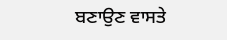ਬਣਾਉਣ ਵਾਸਤੇ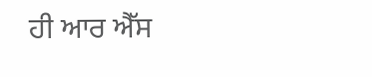ਹੀ ਆਰ ਐੱਸ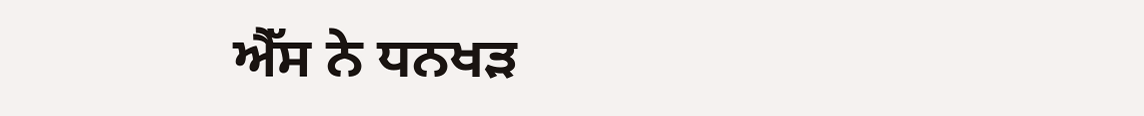ਐੱਸ ਨੇ ਧਨਖੜ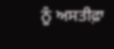ਨੂੰ ਅਸਤੀਫ਼ਾ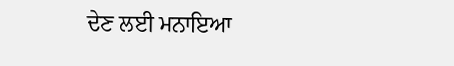ਦੇਣ ਲਈ ਮਨਾਇਆ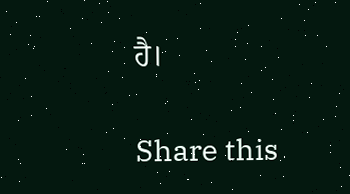ਹੈ।

Share this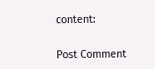content:

Post Comment